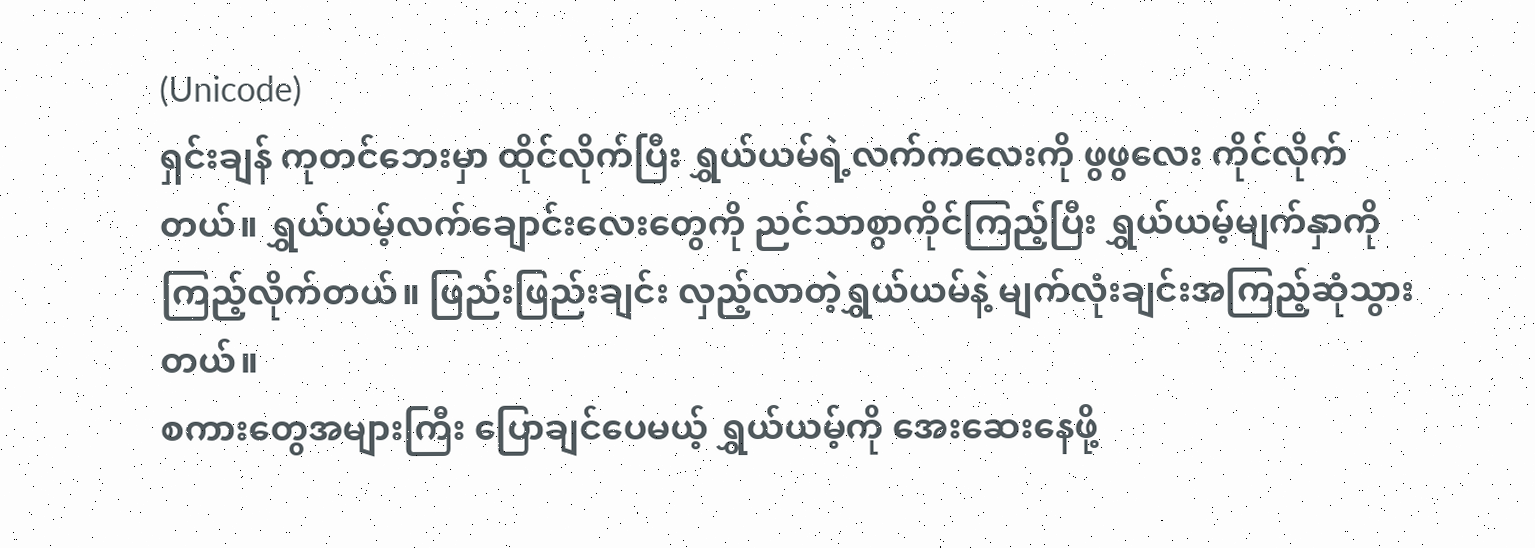(Unicode)
ရှင်းချန် ကုတင်ဘေးမှာ ထိုင်လိုက်ပြီး ရွှယ်ယမ်ရဲ့လက်ကလေးကို ဖွဖွလေး ကိုင်လိုက်တယ်။ ရွှယ်ယမ့်လက်ချောင်းလေးတွေကို ညင်သာစွာကိုင်ကြည့်ပြီး ရွှယ်ယမ့်မျက်နှာကို ကြည့်လိုက်တယ်။ ဖြည်းဖြည်းချင်း လှည့်လာတဲ့ရွှယ်ယမ်နဲ့ မျက်လုံးချင်းအကြည့်ဆုံသွားတယ်။
စကားတွေအများကြီး ပြောချင်ပေမယ့် ရွှယ်ယမ့်ကို အေးဆေးနေဖို့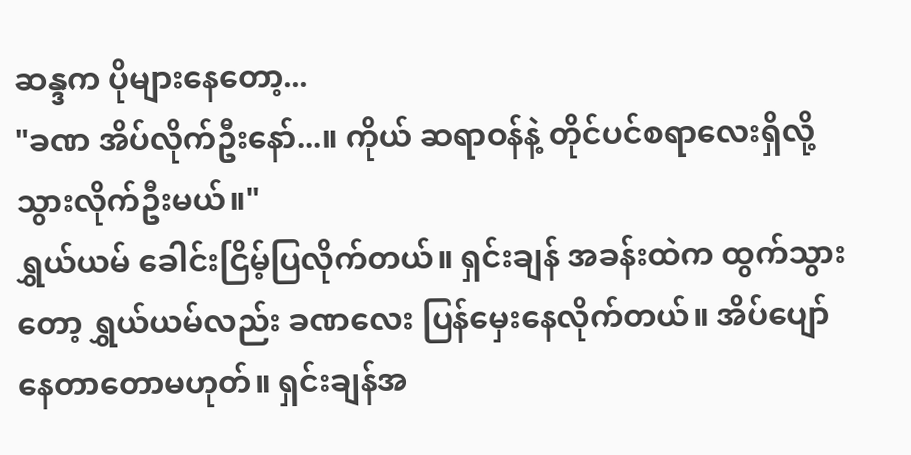ဆန္ဒက ပိုများနေတော့...
"ခဏ အိပ်လိုက်ဦးနော်...။ ကိုယ် ဆရာဝန်နဲ့ တိုင်ပင်စရာလေးရှိလို့ သွားလိုက်ဦးမယ်။"
ရွှယ်ယမ် ခေါင်းငြိမ့်ပြလိုက်တယ်။ ရှင်းချန် အခန်းထဲက ထွက်သွားတော့ ရွှယ်ယမ်လည်း ခဏလေး ပြန်မှေးနေလိုက်တယ်။ အိပ်ပျော်နေတာတောမဟုတ်။ ရှင်းချန်အ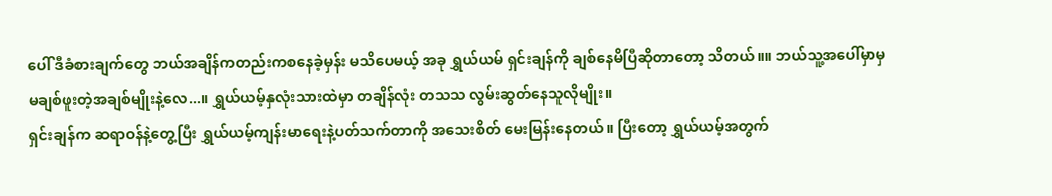ပေါ် ဒီခံစားချက်တွေ ဘယ်အချိန်ကတည်းကစနေခဲ့မှန်း မသိပေမယ့် အခု ရွှယ်ယမ် ရှင်းချန်ကို ချစ်နေမိပြီဆိုတာတော့ သိတယ်။။ ဘယ်သူ့အပေါ်မှာမှ မချစ်ဖူးတဲ့အချစ်မျိုးနဲ့လေ...။ ရွှယ်ယမ့်နှလုံးသားထဲမှာ တချိန်လုံး တသသ လွမ်းဆွတ်နေသူလိုမျိုး။
ရှင်းချန်က ဆရာဝန်နဲ့တွေ့ပြီး ရွှယ်ယမ့်ကျန်းမာရေးနဲ့ပတ်သက်တာကို အသေးစိတ် မေးမြန်းနေတယ်။ ပြီးတော့ ရွှယ်ယမ့်အတွက်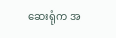ဆေးရုံက အ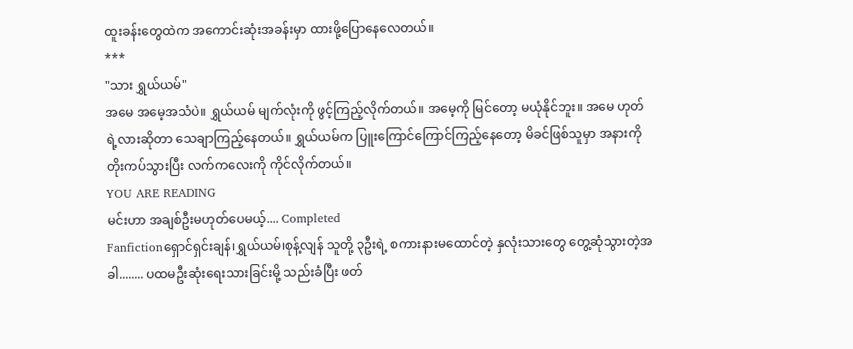ထူးခန်းတွေထဲက အကောင်းဆုံးအခန်းမှာ ထားဖို့ပြောနေလေတယ်။
***
"သား ရွှယ်ယမ်"
အမေ အမေ့အသံပဲ။ ရွှယ်ယမ် မျက်လုံးကို ဖွင့်ကြည့်လိုက်တယ်။ အမေ့ကို မြင်တော့ မယုံနိုင်ဘူး။ အမေ ဟုတ်ရဲ့လားဆိုတာ သေချာကြည့်နေတယ်။ ရွှယ်ယမ်က ပြူးကြောင်ကြောင်ကြည့်နေတော့ မိခင်ဖြစ်သူမှာ အနားကို တိုးကပ်သွားပြီး လက်ကလေးကို ကိုင်လိုက်တယ်။
YOU ARE READING
မင်းဟာ အချစ်ဦးမဟုတ်ပေမယ့်.... Completed
Fanfictionရှောင်ရှင်းချန်၊ရွှယ်ယမ်၊စုန့်လျန် သူတို့ ၃ဦးရဲ့ စကားနားမထောင်တဲ့ နှလုံးသားတွေ တွေ့ဆုံသွားတဲ့အခါ........ ပထမဦးဆုံးရေးသားခြင်းမို့ သည်းခံပြီး ဖတ်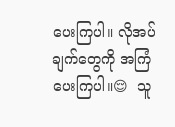ပေးကြပါ။ လိုအပ်ချက်တွေကို အကြံပေးကြပါ။😌  သူ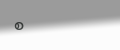စ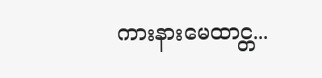ကားနားမေထာင္တ...